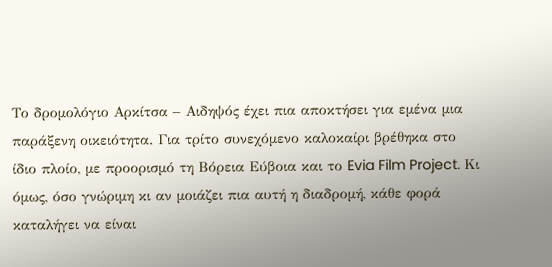Το δρομολόγιο Αρκίτσα – Αιδηψός έχει πια αποκτήσει για εμένα μια παράξενη οικειότητα. Για τρίτο συνεχόμενο καλοκαίρι βρέθηκα στο ίδιο πλοίο, με προορισμό τη Βόρεια Εύβοια και το Evia Film Project. Κι όμως, όσο γνώριμη κι αν μοιάζει πια αυτή η διαδρομή, κάθε φορά καταλήγει να είναι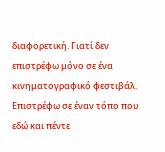διαφορετική. Γιατί δεν επιστρέφω μόνο σε ένα κινηματογραφικό φεστιβάλ. Επιστρέφω σε έναν τόπο που εδώ και πέντε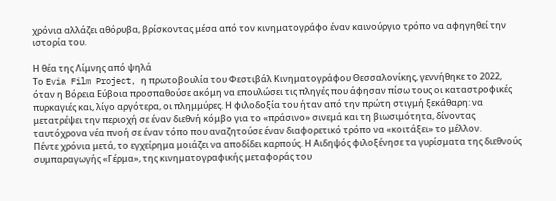χρόνια αλλάζει αθόρυβα, βρίσκοντας μέσα από τον κινηματογράφο έναν καινούργιο τρόπο να αφηγηθεί την ιστορία του.

Η θέα της Λίμνης από ψηλά
Το Evia Film Project, η πρωτοβουλία του Φεστιβάλ Κινηματογράφου Θεσσαλονίκης, γεννήθηκε το 2022, όταν η Βόρεια Εύβοια προσπαθούσε ακόμη να επουλώσει τις πληγές που άφησαν πίσω τους οι καταστροφικές πυρκαγιές και, λίγο αργότερα, οι πλημμύρες. Η φιλοδοξία του ήταν από την πρώτη στιγμή ξεκάθαρη: να μετατρέψει την περιοχή σε έναν διεθνή κόμβο για το «πράσινο» σινεμά και τη βιωσιμότητα, δίνοντας ταυτόχρονα νέα πνοή σε έναν τόπο που αναζητούσε έναν διαφορετικό τρόπο να «κοιτάξει» το μέλλον.
Πέντε χρόνια μετά, το εγχείρημα μοιάζει να αποδίδει καρπούς. Η Αιδηψός φιλοξένησε τα γυρίσματα της διεθνούς συμπαραγωγής «Γέρμα», της κινηματογραφικής μεταφοράς του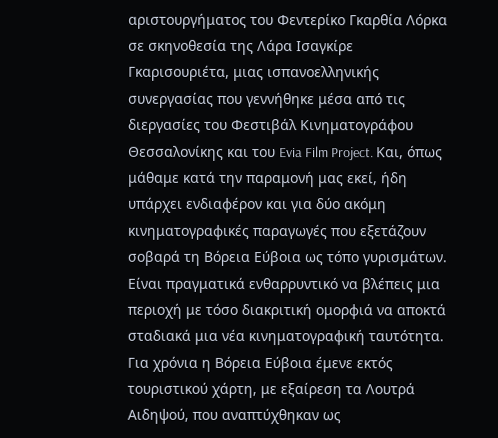αριστουργήματος του Φεντερίκο Γκαρθία Λόρκα σε σκηνοθεσία της Λάρα Ισαγκίρε Γκαρισουριέτα, μιας ισπανοελληνικής συνεργασίας που γεννήθηκε μέσα από τις διεργασίες του Φεστιβάλ Κινηματογράφου Θεσσαλονίκης και του Evia Film Project. Και, όπως μάθαμε κατά την παραμονή μας εκεί, ήδη υπάρχει ενδιαφέρον και για δύο ακόμη κινηματογραφικές παραγωγές που εξετάζουν σοβαρά τη Βόρεια Εύβοια ως τόπο γυρισμάτων.
Είναι πραγματικά ενθαρρυντικό να βλέπεις μια περιοχή με τόσο διακριτική ομορφιά να αποκτά σταδιακά μια νέα κινηματογραφική ταυτότητα. Για χρόνια η Βόρεια Εύβοια έμενε εκτός τουριστικού χάρτη, με εξαίρεση τα Λουτρά Αιδηψού, που αναπτύχθηκαν ως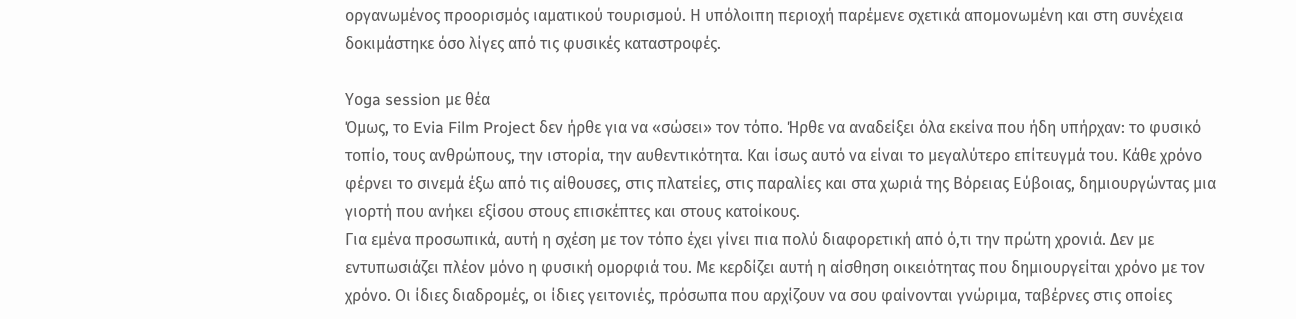οργανωμένος προορισμός ιαματικού τουρισμού. Η υπόλοιπη περιοχή παρέμενε σχετικά απομονωμένη και στη συνέχεια δοκιμάστηκε όσο λίγες από τις φυσικές καταστροφές.

Υοga session με θέα
Όμως, το Evia Film Project δεν ήρθε για να «σώσει» τον τόπο. Ήρθε να αναδείξει όλα εκείνα που ήδη υπήρχαν: το φυσικό τοπίο, τους ανθρώπους, την ιστορία, την αυθεντικότητα. Και ίσως αυτό να είναι το μεγαλύτερο επίτευγμά του. Κάθε χρόνο φέρνει το σινεμά έξω από τις αίθουσες, στις πλατείες, στις παραλίες και στα χωριά της Βόρειας Εύβοιας, δημιουργώντας μια γιορτή που ανήκει εξίσου στους επισκέπτες και στους κατοίκους.
Για εμένα προσωπικά, αυτή η σχέση με τον τόπο έχει γίνει πια πολύ διαφορετική από ό,τι την πρώτη χρονιά. Δεν με εντυπωσιάζει πλέον μόνο η φυσική ομορφιά του. Με κερδίζει αυτή η αίσθηση οικειότητας που δημιουργείται χρόνο με τον χρόνο. Οι ίδιες διαδρομές, οι ίδιες γειτονιές, πρόσωπα που αρχίζουν να σου φαίνονται γνώριμα, ταβέρνες στις οποίες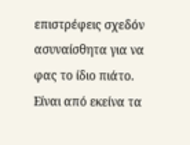επιστρέφεις σχεδόν ασυναίσθητα για να φας το ίδιο πιάτο. Είναι από εκείνα τα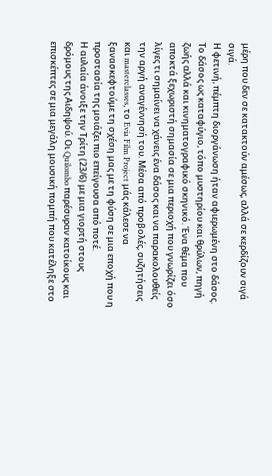μέρη που δεν σε κατακτούν αμέσως, αλλά σε κερδίζουν σιγά σιγά.
Η φετινή, πέμπτη διοργάνωση ήταν αφιερωμένη στο δάσος. Το δάσος ως καταφύγιο, τόπο μυστηρίου και θρύλων, πηγή ζωής αλλά και κινηματογραφικό σκηνικό. Ένα θέμα που αποκτά ξεχωριστή σημασία σε μια περιοχή που γνωρίζει όσο λίγες τι σημαίνει να χάνεις ένα δάσος και να παρακολουθείς την αργή αναγέννησή του. Μέσα από προβολές, συζητήσεις και masterclasses, το Evia Film Project μάς κάλεσε να ξανασκεφτούμε τη σχέση μας με τη φύση σε μια εποχή που η προστασία της μοιάζει πιο επείγουσα από ποτέ.
Η αυλαία άνοιξε την Τρίτη (23/6) με μια γιορτή στους δρόμους της Αιδηψού. Οι Quilombo παρέσυραν κατοίκους και επισκέπτες σε μια μεγάλη μουσική πομπή που κατέληξε στο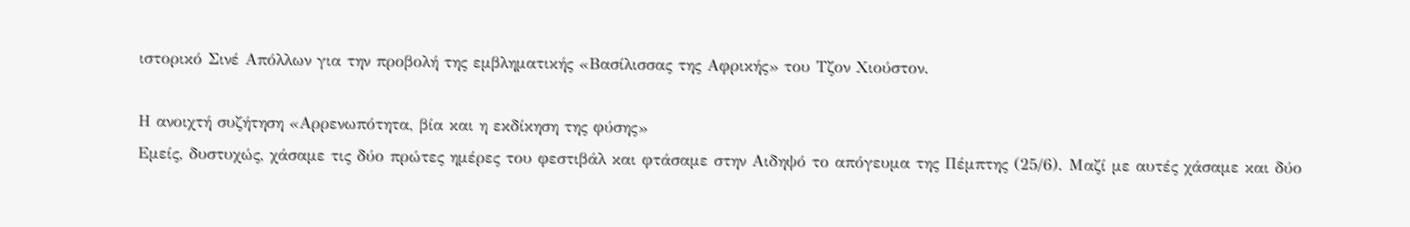ιστορικό Σινέ Απόλλων για την προβολή της εμβληματικής «Βασίλισσας της Αφρικής» του Τζον Χιούστον.

Η ανοιχτή συζήτηση «Αρρενωπότητα, βία και η εκδίκηση της φύσης»
Εμείς, δυστυχώς, χάσαμε τις δύο πρώτες ημέρες του φεστιβάλ και φτάσαμε στην Αιδηψό το απόγευμα της Πέμπτης (25/6). Μαζί με αυτές χάσαμε και δύο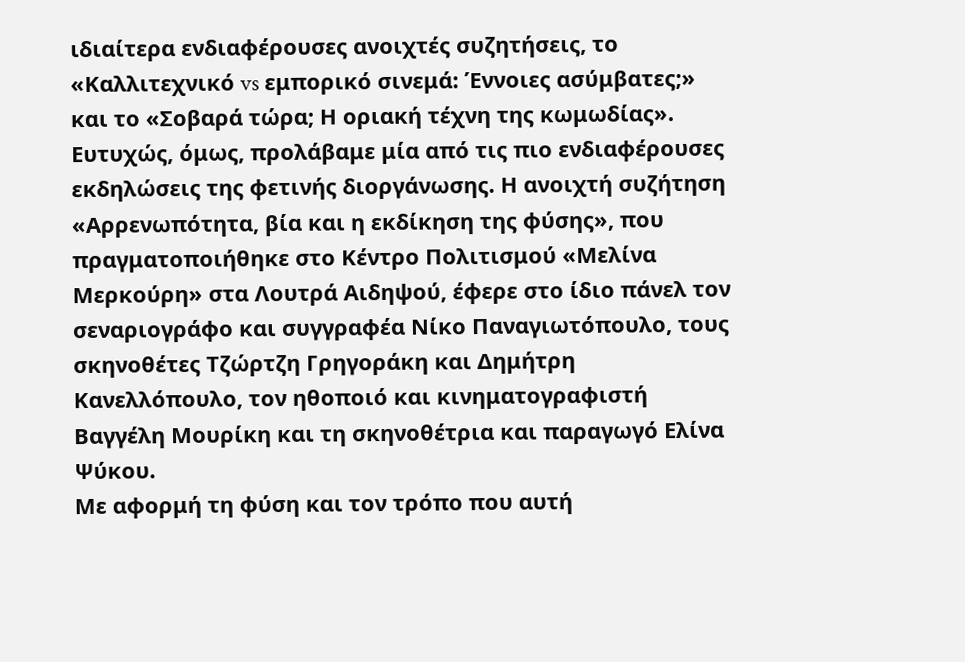ιδιαίτερα ενδιαφέρουσες ανοιχτές συζητήσεις, το «Καλλιτεχνικό vs εμπορικό σινεμά: Έννοιες ασύμβατες;» και το «Σοβαρά τώρα; Η οριακή τέχνη της κωμωδίας».
Ευτυχώς, όμως, προλάβαμε μία από τις πιο ενδιαφέρουσες εκδηλώσεις της φετινής διοργάνωσης. Η ανοιχτή συζήτηση «Αρρενωπότητα, βία και η εκδίκηση της φύσης», που πραγματοποιήθηκε στο Κέντρο Πολιτισμού «Μελίνα Μερκούρη» στα Λουτρά Αιδηψού, έφερε στο ίδιο πάνελ τον σεναριογράφο και συγγραφέα Νίκο Παναγιωτόπουλο, τους σκηνοθέτες Τζώρτζη Γρηγοράκη και Δημήτρη Κανελλόπουλο, τον ηθοποιό και κινηματογραφιστή Βαγγέλη Μουρίκη και τη σκηνοθέτρια και παραγωγό Ελίνα Ψύκου.
Με αφορμή τη φύση και τον τρόπο που αυτή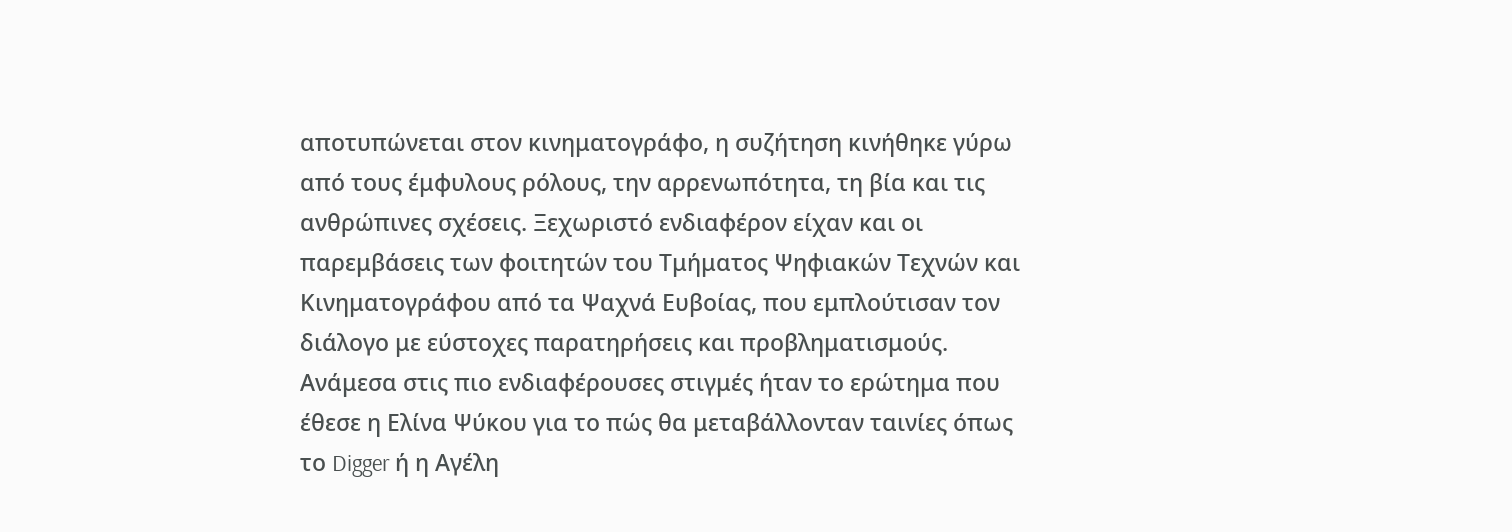αποτυπώνεται στον κινηματογράφο, η συζήτηση κινήθηκε γύρω από τους έμφυλους ρόλους, την αρρενωπότητα, τη βία και τις ανθρώπινες σχέσεις. Ξεχωριστό ενδιαφέρον είχαν και οι παρεμβάσεις των φοιτητών του Τμήματος Ψηφιακών Τεχνών και Κινηματογράφου από τα Ψαχνά Ευβοίας, που εμπλούτισαν τον διάλογο με εύστοχες παρατηρήσεις και προβληματισμούς. Ανάμεσα στις πιο ενδιαφέρουσες στιγμές ήταν το ερώτημα που έθεσε η Ελίνα Ψύκου για το πώς θα μεταβάλλονταν ταινίες όπως το Digger ή η Αγέλη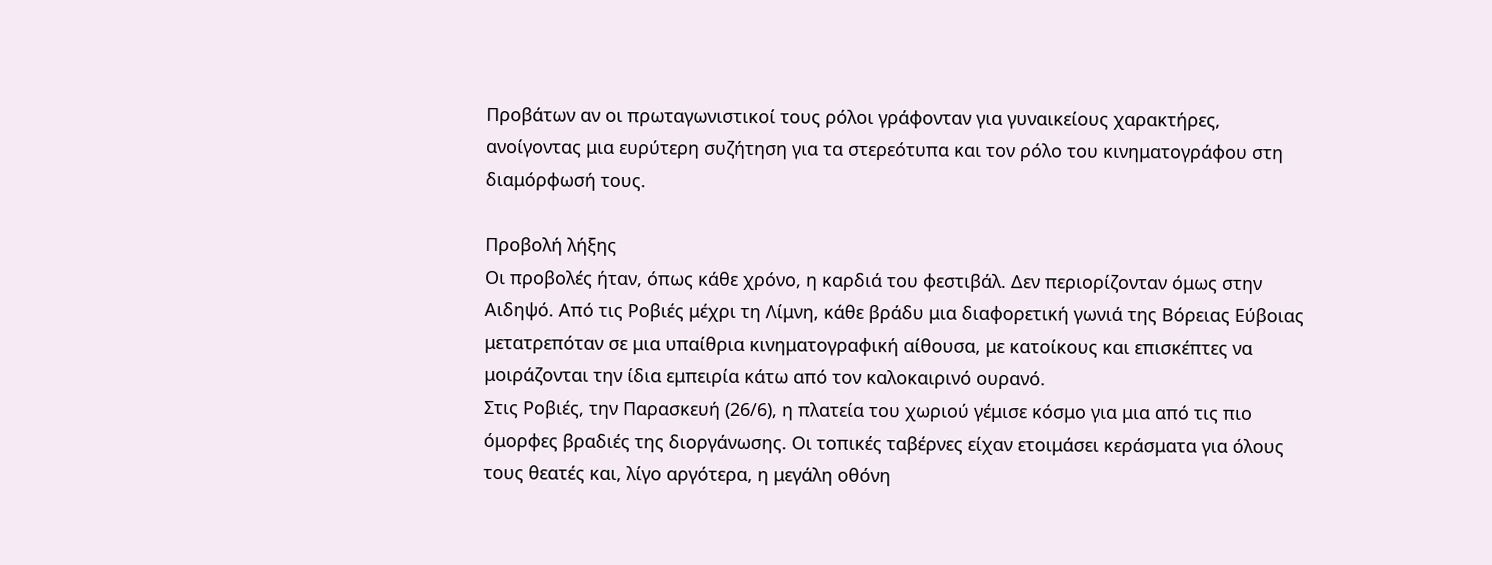Προβάτων αν οι πρωταγωνιστικοί τους ρόλοι γράφονταν για γυναικείους χαρακτήρες, ανοίγοντας μια ευρύτερη συζήτηση για τα στερεότυπα και τον ρόλο του κινηματογράφου στη διαμόρφωσή τους.

Προβολή λήξης
Οι προβολές ήταν, όπως κάθε χρόνο, η καρδιά του φεστιβάλ. Δεν περιορίζονταν όμως στην Αιδηψό. Από τις Ροβιές μέχρι τη Λίμνη, κάθε βράδυ μια διαφορετική γωνιά της Βόρειας Εύβοιας μετατρεπόταν σε μια υπαίθρια κινηματογραφική αίθουσα, με κατοίκους και επισκέπτες να μοιράζονται την ίδια εμπειρία κάτω από τον καλοκαιρινό ουρανό.
Στις Ροβιές, την Παρασκευή (26/6), η πλατεία του χωριού γέμισε κόσμο για μια από τις πιο όμορφες βραδιές της διοργάνωσης. Οι τοπικές ταβέρνες είχαν ετοιμάσει κεράσματα για όλους τους θεατές και, λίγο αργότερα, η μεγάλη οθόνη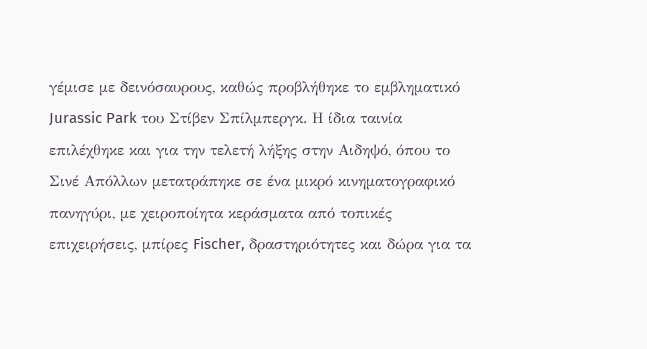γέμισε με δεινόσαυρους, καθώς προβλήθηκε το εμβληματικό Jurassic Park του Στίβεν Σπίλμπεργκ. Η ίδια ταινία επιλέχθηκε και για την τελετή λήξης στην Αιδηψό, όπου το Σινέ Απόλλων μετατράπηκε σε ένα μικρό κινηματογραφικό πανηγύρι, με χειροποίητα κεράσματα από τοπικές επιχειρήσεις, μπίρες Fischer, δραστηριότητες και δώρα για τα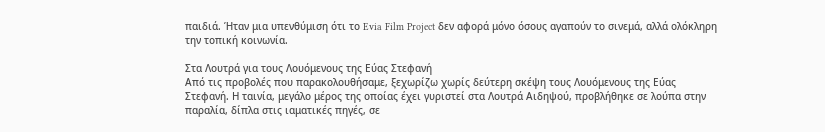παιδιά. Ήταν μια υπενθύμιση ότι το Evia Film Project δεν αφορά μόνο όσους αγαπούν το σινεμά, αλλά ολόκληρη την τοπική κοινωνία.

Στα Λουτρά για τους Λουόμενους της Εύας Στεφανή
Από τις προβολές που παρακολουθήσαμε, ξεχωρίζω χωρίς δεύτερη σκέψη τους Λουόμενους της Εύας Στεφανή. Η ταινία, μεγάλο μέρος της οποίας έχει γυριστεί στα Λουτρά Αιδηψού, προβλήθηκε σε λούπα στην παραλία, δίπλα στις ιαματικές πηγές, σε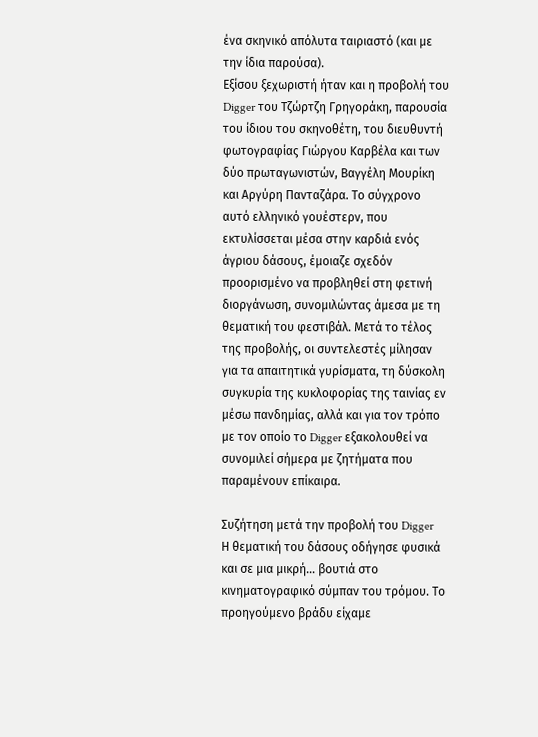ένα σκηνικό απόλυτα ταιριαστό (και με την ίδια παρούσα).
Εξίσου ξεχωριστή ήταν και η προβολή του Digger του Τζώρτζη Γρηγοράκη, παρουσία του ίδιου του σκηνοθέτη, του διευθυντή φωτογραφίας Γιώργου Καρβέλα και των δύο πρωταγωνιστών, Βαγγέλη Μουρίκη και Αργύρη Πανταζάρα. Το σύγχρονο αυτό ελληνικό γουέστερν, που εκτυλίσσεται μέσα στην καρδιά ενός άγριου δάσους, έμοιαζε σχεδόν προορισμένο να προβληθεί στη φετινή διοργάνωση, συνομιλώντας άμεσα με τη θεματική του φεστιβάλ. Μετά το τέλος της προβολής, οι συντελεστές μίλησαν για τα απαιτητικά γυρίσματα, τη δύσκολη συγκυρία της κυκλοφορίας της ταινίας εν μέσω πανδημίας, αλλά και για τον τρόπο με τον οποίο το Digger εξακολουθεί να συνομιλεί σήμερα με ζητήματα που παραμένουν επίκαιρα.

Συζήτηση μετά την προβολή του Digger
Η θεματική του δάσους οδήγησε φυσικά και σε μια μικρή… βουτιά στο κινηματογραφικό σύμπαν του τρόμου. Το προηγούμενο βράδυ είχαμε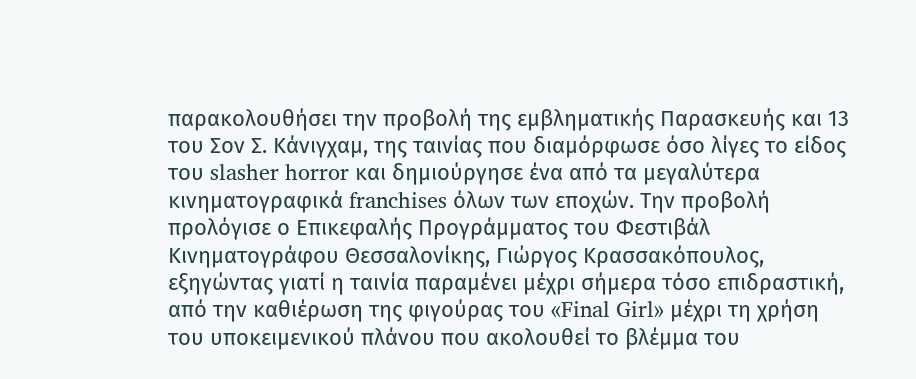παρακολουθήσει την προβολή της εμβληματικής Παρασκευής και 13 του Σον Σ. Κάνιγχαμ, της ταινίας που διαμόρφωσε όσο λίγες το είδος του slasher horror και δημιούργησε ένα από τα μεγαλύτερα κινηματογραφικά franchises όλων των εποχών. Την προβολή προλόγισε ο Επικεφαλής Προγράμματος του Φεστιβάλ Κινηματογράφου Θεσσαλονίκης, Γιώργος Κρασσακόπουλος, εξηγώντας γιατί η ταινία παραμένει μέχρι σήμερα τόσο επιδραστική, από την καθιέρωση της φιγούρας του «Final Girl» μέχρι τη χρήση του υποκειμενικού πλάνου που ακολουθεί το βλέμμα του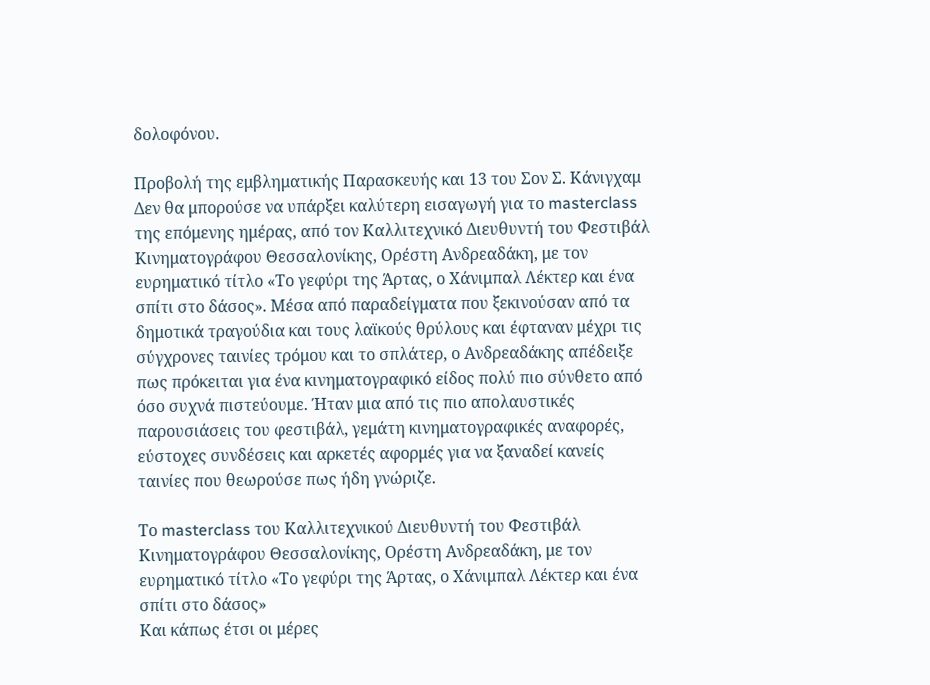δολοφόνου.

Προβολή της εμβληματικής Παρασκευής και 13 του Σον Σ. Κάνιγχαμ
Δεν θα μπορούσε να υπάρξει καλύτερη εισαγωγή για το masterclass της επόμενης ημέρας, από τον Καλλιτεχνικό Διευθυντή του Φεστιβάλ Κινηματογράφου Θεσσαλονίκης, Ορέστη Ανδρεαδάκη, με τον ευρηματικό τίτλο «Το γεφύρι της Άρτας, ο Χάνιμπαλ Λέκτερ και ένα σπίτι στο δάσος». Μέσα από παραδείγματα που ξεκινούσαν από τα δημοτικά τραγούδια και τους λαϊκούς θρύλους και έφταναν μέχρι τις σύγχρονες ταινίες τρόμου και το σπλάτερ, ο Ανδρεαδάκης απέδειξε πως πρόκειται για ένα κινηματογραφικό είδος πολύ πιο σύνθετο από όσο συχνά πιστεύουμε. Ήταν μια από τις πιο απολαυστικές παρουσιάσεις του φεστιβάλ, γεμάτη κινηματογραφικές αναφορές, εύστοχες συνδέσεις και αρκετές αφορμές για να ξαναδεί κανείς ταινίες που θεωρούσε πως ήδη γνώριζε.

Το masterclass του Καλλιτεχνικού Διευθυντή του Φεστιβάλ Κινηματογράφου Θεσσαλονίκης, Ορέστη Ανδρεαδάκη, με τον ευρηματικό τίτλο «Το γεφύρι της Άρτας, ο Χάνιμπαλ Λέκτερ και ένα σπίτι στο δάσος»
Και κάπως έτσι οι μέρες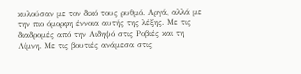κυλούσαν με τον δικό τους ρυθμό. Αργά, αλλά με την πιο όμορφη έννοια αυτής της λέξης. Με τις διαδρομές από την Αιδηψό στις Ροβιές και τη Λίμνη. Με τις βουτιές ανάμεσα στις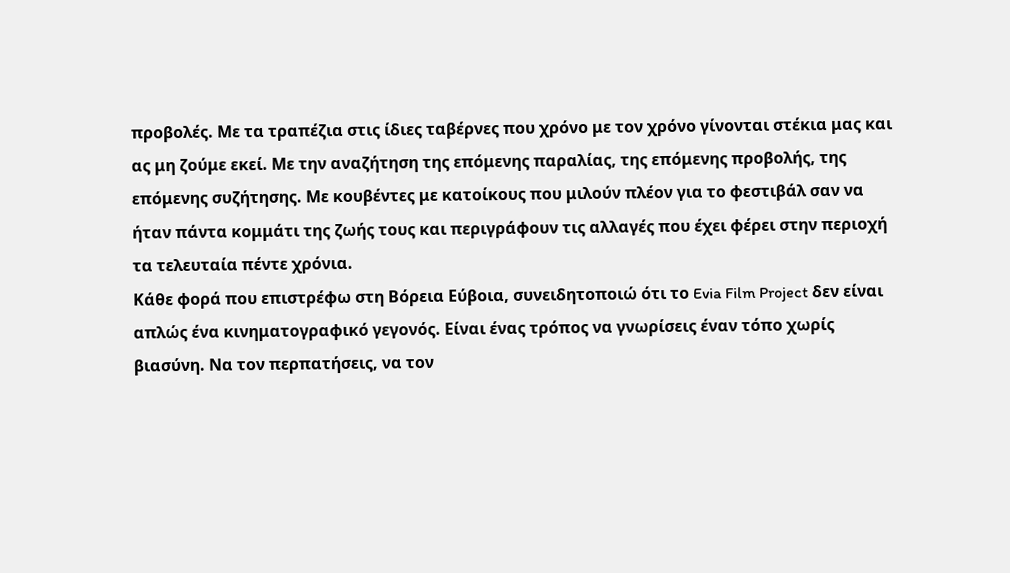προβολές. Με τα τραπέζια στις ίδιες ταβέρνες που χρόνο με τον χρόνο γίνονται στέκια μας και ας μη ζούμε εκεί. Με την αναζήτηση της επόμενης παραλίας, της επόμενης προβολής, της επόμενης συζήτησης. Με κουβέντες με κατοίκους που μιλούν πλέον για το φεστιβάλ σαν να ήταν πάντα κομμάτι της ζωής τους και περιγράφουν τις αλλαγές που έχει φέρει στην περιοχή τα τελευταία πέντε χρόνια.
Κάθε φορά που επιστρέφω στη Βόρεια Εύβοια, συνειδητοποιώ ότι το Evia Film Project δεν είναι απλώς ένα κινηματογραφικό γεγονός. Είναι ένας τρόπος να γνωρίσεις έναν τόπο χωρίς βιασύνη. Να τον περπατήσεις, να τον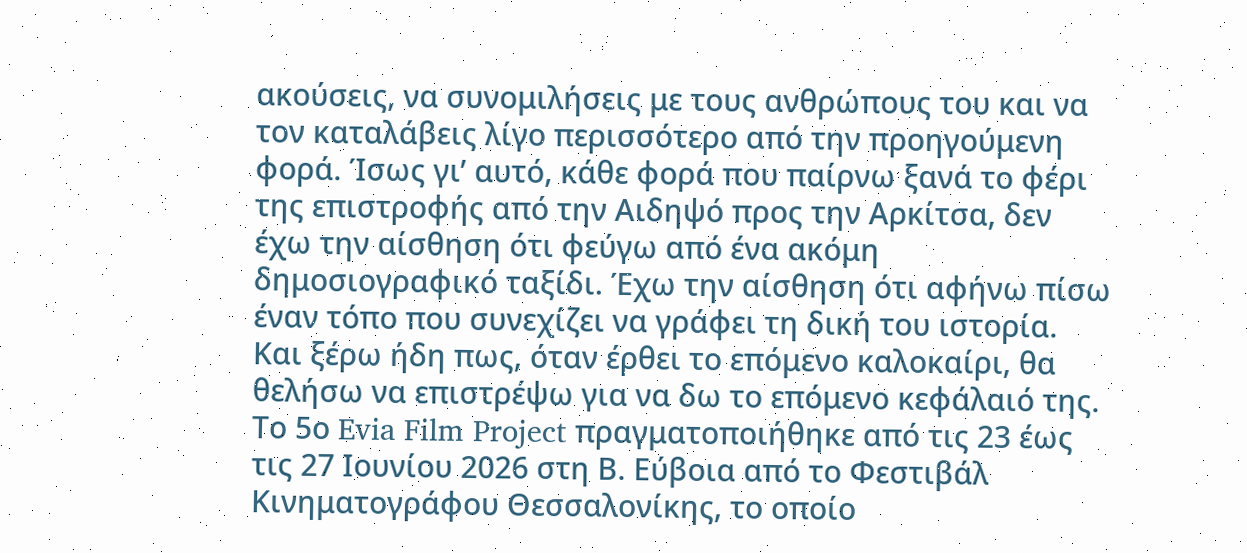ακούσεις, να συνομιλήσεις με τους ανθρώπους του και να τον καταλάβεις λίγο περισσότερο από την προηγούμενη φορά. Ίσως γι’ αυτό, κάθε φορά που παίρνω ξανά το φέρι της επιστροφής από την Αιδηψό προς την Αρκίτσα, δεν έχω την αίσθηση ότι φεύγω από ένα ακόμη δημοσιογραφικό ταξίδι. Έχω την αίσθηση ότι αφήνω πίσω έναν τόπο που συνεχίζει να γράφει τη δική του ιστορία. Και ξέρω ήδη πως, όταν έρθει το επόμενο καλοκαίρι, θα θελήσω να επιστρέψω για να δω το επόμενο κεφάλαιό της.
Το 5ο Evia Film Project πραγματοποιήθηκε από τις 23 έως τις 27 Ιουνίου 2026 στη Β. Εύβοια από το Φεστιβάλ Κινηματογράφου Θεσσαλονίκης, το οποίο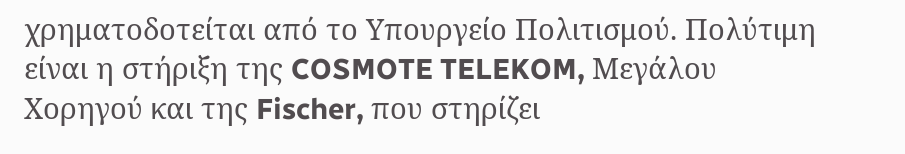χρηματοδοτείται από το Υπουργείο Πολιτισμού. Πολύτιμη είναι η στήριξη της COSMOTE TELEKOM, Μεγάλου Χορηγού και της Fischer, που στηρίζει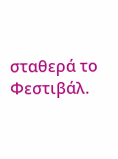σταθερά το Φεστιβάλ.